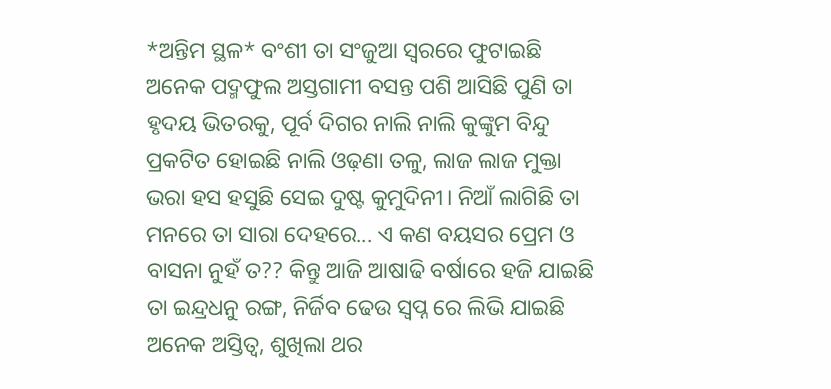*ଅନ୍ତିମ ସ୍ଥଳ* ବଂଶୀ ତା ସଂଜୁଆ ସ୍ବରରେ ଫୁଟାଇଛି ଅନେକ ପଦ୍ମଫୁଲ ଅସ୍ତଗାମୀ ବସନ୍ତ ପଶି ଆସିଛି ପୁଣି ତା ହୃଦୟ ଭିତରକୁ, ପୂର୍ବ ଦିଗର ନାଲି ନାଲି କୁଙ୍କୁମ ବିନ୍ଦୁ ପ୍ରକଟିତ ହୋଇଛି ନାଲି ଓଢ଼ଣା ତଳୁ, ଲାଜ ଲାଜ ମୁକ୍ତା ଭରା ହସ ହସୁଛି ସେଇ ଦୁଷ୍ଟ କୁମୁଦିନୀ। ନିଆଁ ଲାଗିଛି ତା ମନରେ ତା ସାରା ଦେହରେ... ଏ କଣ ବୟସର ପ୍ରେମ ଓ ବାସନା ନୁହଁ ତ?? କିନ୍ତୁ ଆଜି ଆଷାଢି ବର୍ଷାରେ ହଜି ଯାଇଛି ତା ଇନ୍ଦ୍ରଧନୁ ରଙ୍ଗ, ନିର୍ଜିବ ଢେଉ ସ୍ବପ୍ନ ରେ ଲିଭି ଯାଇଛି ଅନେକ ଅସ୍ତିତ୍ବ, ଶୁଖିଲା ଥର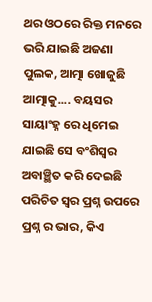ଥର ଓଠରେ ରିକ୍ତ ମନରେ ଭରି ଯାଇଛି ଅଜଣା ପୁଲକ, ଆତ୍ମା ଖୋଜୁଛି ଆତ୍ମାକୁ.... ବୟସର ସାୟାଂହ୍ନ ରେ ଧିମେଇ ଯାଇଛି ସେ ବଂଶିସ୍ବର ଅବାଞ୍ଛିତ କରି ଦେଇଛି ପରିଚିତ ସ୍ବର ପ୍ରଶ୍ନ ଉପରେ ପ୍ରଶ୍ନ ର ଭାର, କିଏ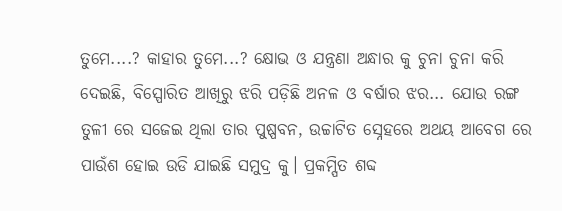ତୁମେ....? କାହାର ତୁମେ...? କ୍ଷୋଭ ଓ ଯନ୍ତ୍ରଣା ଅନ୍ଧାର କୁ ଚୁନା ଚୁନା କରି ଦେଇଛି, ବିସ୍ପୋରିତ ଆଖିରୁ ଝରି ପଡ଼ିଛି ଅନଳ ଓ ବର୍ଷାର ଝର... ଯୋଉ ରଙ୍ଗ ତୁଳୀ ରେ ସଜେଇ ଥିଲା ତାର ପୁଷ୍ପବନ, ଉଚ୍ଚାଟିତ ସ୍ନେହରେ ଅଥୟ ଆବେଗ ରେ ପାଉଁଶ ହୋଇ ଉଡି ଯାଇଛି ସମୁଦ୍ର କୁ। ପ୍ରକମ୍ପିତ ଶବ୍ଦ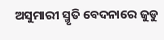ଅସୁମାରୀ ସ୍ମୃତି ବେଦନାରେ ଜୁଡୁ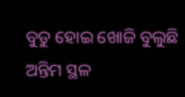ବୁଡୁ ହୋଇ ଖୋଜି ବୁଲୁଛି ଅନ୍ତିମ ସ୍ଥଳ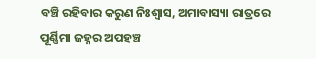ବଞ୍ଚି ରହିବାର କରୁଣ ନିଃଶ୍ୱାସ, ଅମାବାସ୍ୟା ରାତ୍ରରେ ପୂର୍ଣ୍ଣିମା ଜହ୍ନର ଅପହଞ୍ଚ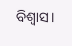ବିଶ୍ବାସ।